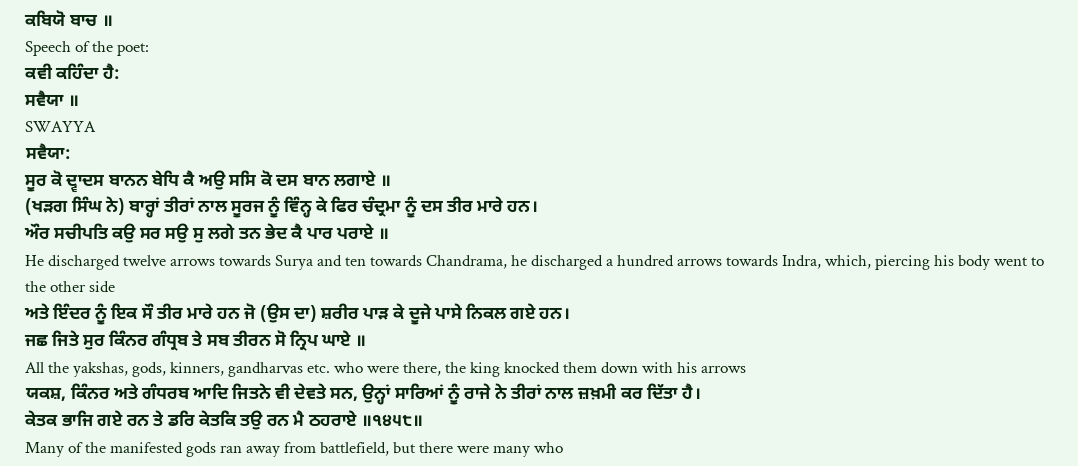ਕਬਿਯੋ ਬਾਚ ॥
Speech of the poet:
ਕਵੀ ਕਹਿੰਦਾ ਹੈ:
ਸਵੈਯਾ ॥
SWAYYA
ਸਵੈਯਾ:
ਸੂਰ ਕੋ ਦ੍ਵਾਦਸ ਬਾਨਨ ਬੇਧਿ ਕੈ ਅਉ ਸਸਿ ਕੋ ਦਸ ਬਾਨ ਲਗਾਏ ॥
(ਖੜਗ ਸਿੰਘ ਨੇ) ਬਾਰ੍ਹਾਂ ਤੀਰਾਂ ਨਾਲ ਸੂਰਜ ਨੂੰ ਵਿੰਨ੍ਹ ਕੇ ਫਿਰ ਚੰਦ੍ਰਮਾ ਨੂੰ ਦਸ ਤੀਰ ਮਾਰੇ ਹਨ।
ਔਰ ਸਚੀਪਤਿ ਕਉ ਸਰ ਸਉ ਸੁ ਲਗੇ ਤਨ ਭੇਦ ਕੈ ਪਾਰ ਪਰਾਏ ॥
He discharged twelve arrows towards Surya and ten towards Chandrama, he discharged a hundred arrows towards Indra, which, piercing his body went to the other side
ਅਤੇ ਇੰਦਰ ਨੂੰ ਇਕ ਸੌ ਤੀਰ ਮਾਰੇ ਹਨ ਜੋ (ਉਸ ਦਾ) ਸ਼ਰੀਰ ਪਾੜ ਕੇ ਦੂਜੇ ਪਾਸੇ ਨਿਕਲ ਗਏ ਹਨ।
ਜਛ ਜਿਤੇ ਸੁਰ ਕਿੰਨਰ ਗੰਧ੍ਰਬ ਤੇ ਸਬ ਤੀਰਨ ਸੋ ਨ੍ਰਿਪ ਘਾਏ ॥
All the yakshas, gods, kinners, gandharvas etc. who were there, the king knocked them down with his arrows
ਯਕਸ਼, ਕਿੰਨਰ ਅਤੇ ਗੰਧਰਬ ਆਦਿ ਜਿਤਨੇ ਵੀ ਦੇਵਤੇ ਸਨ, ਉਨ੍ਹਾਂ ਸਾਰਿਆਂ ਨੂੰ ਰਾਜੇ ਨੇ ਤੀਰਾਂ ਨਾਲ ਜ਼ਖ਼ਮੀ ਕਰ ਦਿੱਤਾ ਹੈ।
ਕੇਤਕ ਭਾਜਿ ਗਏ ਰਨ ਤੇ ਡਰਿ ਕੇਤਕਿ ਤਉ ਰਨ ਮੈ ਠਹਰਾਏ ॥੧੪੫੮॥
Many of the manifested gods ran away from battlefield, but there were many who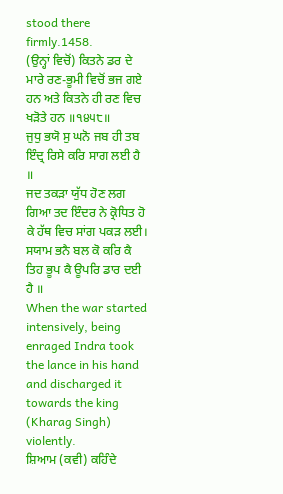stood there firmly.1458.
(ਉਨ੍ਹਾਂ ਵਿਚੋਂ) ਕਿਤਨੇ ਡਰ ਦੇ ਮਾਰੇ ਰਣ-ਭੂਮੀ ਵਿਚੋਂ ਭਜ ਗਏ ਹਨ ਅਤੇ ਕਿਤਨੇ ਹੀ ਰਣ ਵਿਚ ਖੜੋਤੇ ਹਨ ॥੧੪੫੮॥
ਜੁਧੁ ਭਯੋ ਸੁ ਘਨੋ ਜਬ ਹੀ ਤਬ ਇੰਦ੍ਰ ਰਿਸੇ ਕਰਿ ਸਾਗ ਲਈ ਹੈ ॥
ਜਦ ਤਕੜਾ ਯੁੱਧ ਹੋਣ ਲਗ ਗਿਆ ਤਦ ਇੰਦਰ ਨੇ ਕ੍ਰੋਧਿਤ ਹੋ ਕੇ ਹੱਥ ਵਿਚ ਸਾਂਗ ਪਕੜ ਲਈ।
ਸਯਾਮ ਭਨੈ ਬਲ ਕੋ ਕਰਿ ਕੈ ਤਿਹ ਭੂਪ ਕੈ ਊਪਰਿ ਡਾਰ ਦਈ ਹੈ ॥
When the war started intensively, being enraged Indra took the lance in his hand and discharged it towards the king (Kharag Singh) violently.
ਸ਼ਿਆਮ (ਕਵੀ) ਕਹਿੰਦੇ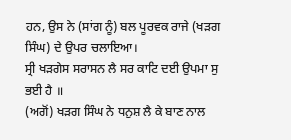ਹਨ, ਉਸ ਨੇ (ਸਾਂਗ ਨੂੰ) ਬਲ ਪੂਰਵਕ ਰਾਜੇ (ਖੜਗ ਸਿੰਘ) ਦੇ ਉਪਰ ਚਲਾਇਆ।
ਸ੍ਰੀ ਖੜਗੇਸ ਸਰਾਸਨ ਲੈ ਸਰ ਕਾਟਿ ਦਈ ਉਪਮਾ ਸੁ ਭਈ ਹੈ ॥
(ਅਗੋਂ) ਖੜਗ ਸਿੰਘ ਨੇ ਧਨੁਸ਼ ਲੈ ਕੇ ਬਾਣ ਨਾਲ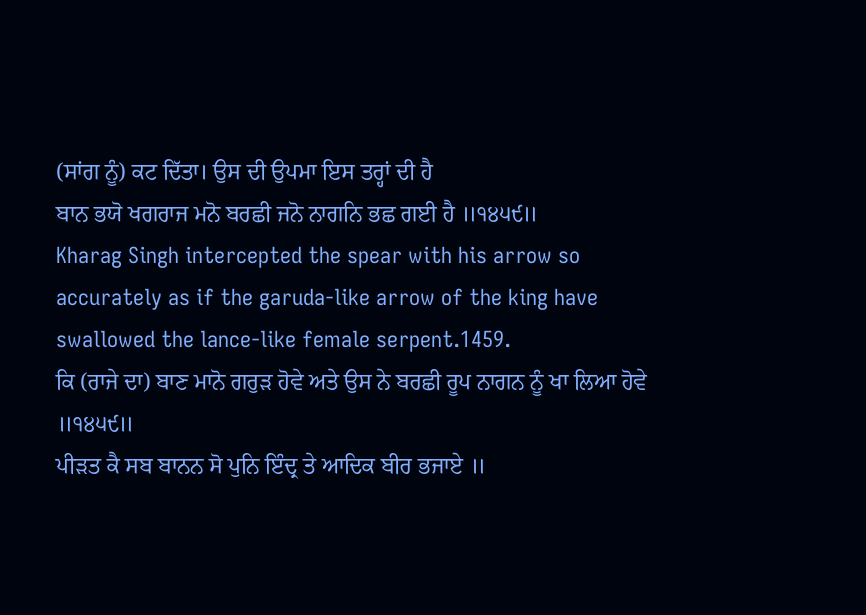(ਸਾਂਗ ਨੂੰ) ਕਟ ਦਿੱਤਾ। ਉਸ ਦੀ ਉਪਮਾ ਇਸ ਤਰ੍ਹਾਂ ਦੀ ਹੈ
ਬਾਨ ਭਯੋ ਖਗਰਾਜ ਮਨੋ ਬਰਛੀ ਜਨੋ ਨਾਗਨਿ ਭਛ ਗਈ ਹੈ ॥੧੪੫੯॥
Kharag Singh intercepted the spear with his arrow so accurately as if the garuda-like arrow of the king have swallowed the lance-like female serpent.1459.
ਕਿ (ਰਾਜੇ ਦਾ) ਬਾਣ ਮਾਨੋ ਗਰੁੜ ਹੋਵੇ ਅਤੇ ਉਸ ਨੇ ਬਰਛੀ ਰੂਪ ਨਾਗਨ ਨੂੰ ਖਾ ਲਿਆ ਹੋਵੇ ॥੧੪੫੯॥
ਪੀੜਤ ਕੈ ਸਬ ਬਾਨਨ ਸੋ ਪੁਨਿ ਇੰਦ੍ਰ ਤੇ ਆਦਿਕ ਬੀਰ ਭਜਾਏ ॥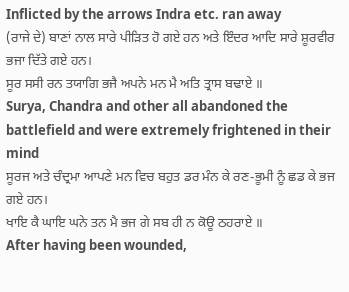Inflicted by the arrows Indra etc. ran away
(ਰਾਜੇ ਦੇ) ਬਾਣਾਂ ਨਾਲ ਸਾਰੇ ਪੀੜਿਤ ਹੋ ਗਏ ਹਨ ਅਤੇ ਇੰਦਰ ਆਦਿ ਸਾਰੇ ਸ਼ੂਰਵੀਰ ਭਜਾ ਦਿੱਤੇ ਗਏ ਹਨ।
ਸੂਰ ਸਸੀ ਰਨ ਤਯਾਗਿ ਭਜੈ ਅਪਨੇ ਮਨ ਮੈ ਅਤਿ ਤ੍ਰਾਸ ਬਢਾਏ ॥
Surya, Chandra and other all abandoned the battlefield and were extremely frightened in their mind
ਸੂਰਜ ਅਤੇ ਚੰਦ੍ਰਮਾ ਆਪਣੇ ਮਨ ਵਿਚ ਬਹੁਤ ਡਰ ਮੰਨ ਕੇ ਰਣ-ਭੂਮੀ ਨੂੰ ਛਡ ਕੇ ਭਜ ਗਏ ਹਨ।
ਖਾਇ ਕੈ ਘਾਇ ਘਨੇ ਤਨ ਮੈ ਭਜ ਗੇ ਸਬ ਹੀ ਨ ਕੋਊ ਠਹਰਾਏ ॥
After having been wounded,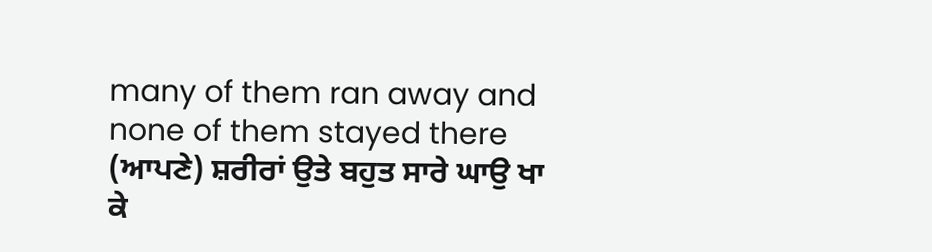many of them ran away and none of them stayed there
(ਆਪਣੇ) ਸ਼ਰੀਰਾਂ ਉਤੇ ਬਹੁਤ ਸਾਰੇ ਘਾਉ ਖਾ ਕੇ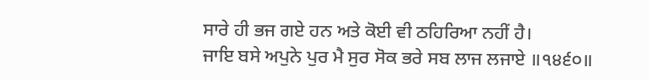ਸਾਰੇ ਹੀ ਭਜ ਗਏ ਹਨ ਅਤੇ ਕੋਈ ਵੀ ਠਹਿਰਿਆ ਨਹੀਂ ਹੈ।
ਜਾਇ ਬਸੇ ਅਪੁਨੇ ਪੁਰ ਮੈ ਸੁਰ ਸੋਕ ਭਰੇ ਸਬ ਲਾਜ ਲਜਾਏ ॥੧੪੬੦॥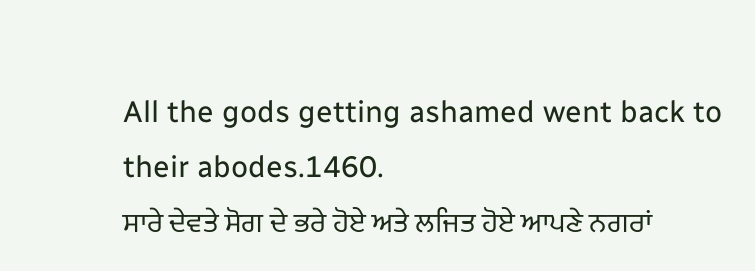All the gods getting ashamed went back to their abodes.1460.
ਸਾਰੇ ਦੇਵਤੇ ਸੋਗ ਦੇ ਭਰੇ ਹੋਏ ਅਤੇ ਲਜਿਤ ਹੋਏ ਆਪਣੇ ਨਗਰਾਂ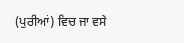(ਪੁਰੀਆਂ) ਵਿਚ ਜਾ ਵਸੇ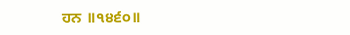ਹਨ ॥੧੪੬੦॥